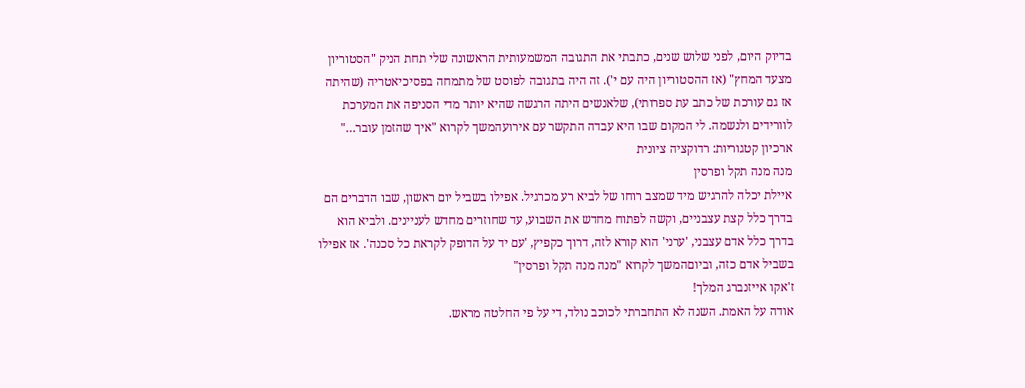בדיוק היום, לפני שלוש שנים, כתבתי את התגובה המשמעותית הראשונה שלי תחת הניק "הסטוריון מצעד המחץ" (אז ההסטוריון היה עם י'). זה היה בתגובה לפוסט של מתמחה בפסיכיאטריה (שהיתה אז גם עורכת של כתב עת ספרותי), שלאנשים היתה הרגשה שהיא יותר מדי הסניפה את המערכת לוורידים ולנשמה. לי המקום שבו היא עבדה התקשר עם אירועהמשך לקרוא "איך שהזמן עובר…"
ארכיון קטגוריות: רדוקציה ציונית
מנה מנה תקל ופרסין
איילת יכלה להרגיש מיד שמצב רוחו של לביא רע מכרגיל. אפילו בשביל יום ראשון, שבו הדברים הם בדרך כלל קצת עצבניים, וקשה לפתוח מחדש את השבוע, עד שחוזרים מחדש לעניינים. ולביא הוא בדרך כלל אדם עצבני, 'ערני' הוא קורא לזה, דרוך כקפיץ, 'עם יד על הדופק לקראת כל סכנה'. אז אפילו בשביל אדם כזה, וביוםהמשך לקרוא "מנה מנה תקל ופרסין"
ז'אקו אייזנברג המלך!
אודה על האמת. השנה לא התחברתי לכוכב נולד, די על פי החלטה מראש.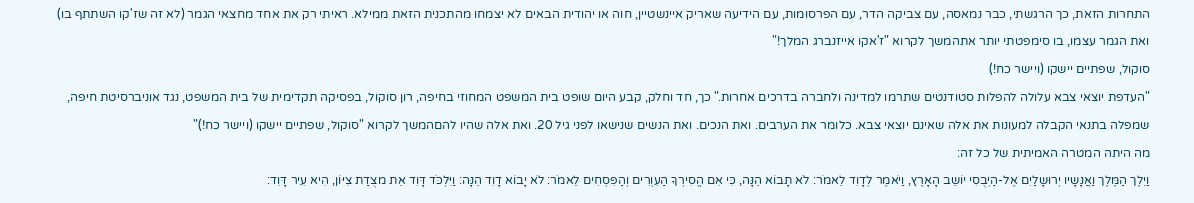התחרות הזאת, כך הרגשתי, כבר נמאסה, עם צביקה הדר, עם הפרסומות, עם הידיעה שאריק איינשטיין, חוה או יהודית הבאים לא יצמחו מהתכנית הזאת ממילא. ראיתי רק את אחד מחצאי הגמר (לא זה שז'קו השתתף בו) ואת הגמר עצמו, בו סימפטתי יותר אתהמשך לקרוא "ז'אקו אייזנברג המלך!"
סוקול, שפתיים יישקו (ויישר כח!)
"העדפת יוצאי צבא עלולה להפלות סטודנטים שתרמו למדינה ולחברה בדרכים אחרות." כך, חד וחלק, קבע היום שופט בית המשפט המחוזי בחיפה, רון סוקול, בפסיקה תקדימית של בית המשפט, נגד אוניברסיטת חיפה, שמפלה בתנאי הקבלה למעונות את אלה שאינם יוצאי צבא. כלומר את הערבים. ואת הנכים. ואת הנשים שנישאו לפני גיל 20. ואת אלה שהיו להםהמשך לקרוא "סוקול, שפתיים יישקו (ויישר כח!)"
מה היתה המטרה האמיתית של כל זה:
וַיֵלֶך הַמֶּלֶך וַאֲנָשָיו יְרוּשָלַיִם אֶל-הַיְבֻסִי יוֹשֵב הָאָרֶץ, וַיֹאמֶר לְדָוִד לֵאמֹר: לֹא תָבוֹא הֵנָּה, כִּי אִם הֱסִירְךָ הַעִוְרִים וְהַפִּסְחִים לֵאמֹר: לֹא יָבוֹא דָוִד הֵנָּה: וַיִּלְכֹּד דָּוִד אֵת מצֻדַת צִיּוֹן, הִיא עִיר דָּוִד: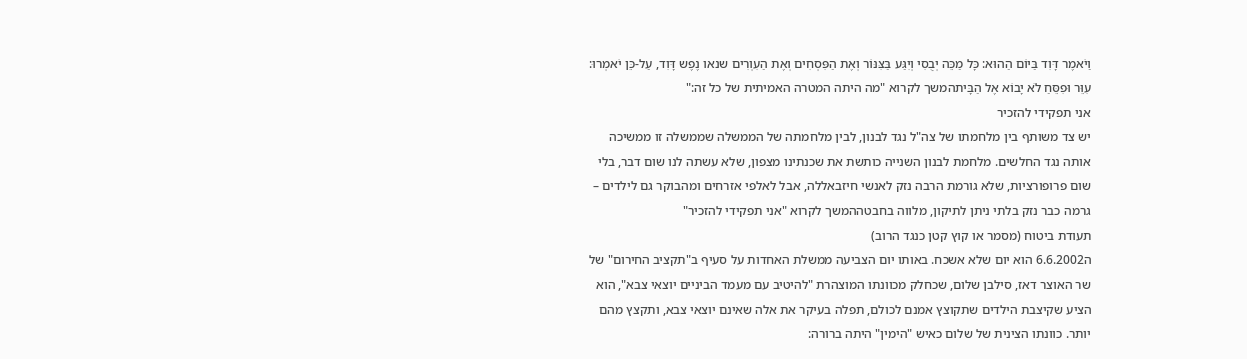וַיֹאמֶר דָּוִד בַּיוֹם הַהוּא: כָּל מַכֵּה יְבֻסִי וְיִגַּע בַּצִּנּוֹר וְאֶת הַפִּסְחִים וְאֶת הַעִוְרִים שנאו נֶפֶש דָּוִד, עַל-כֵּן יֹאמְרוּ: עִוֵּר וּפִסֵּחַ לֹא יָבוֹא אֶל הַבָּיתהמשך לקרוא "מה היתה המטרה האמיתית של כל זה:"
אני תפקידי להזכיר
יש צד משותף בין מלחמתו של צה"ל נגד לבנון, לבין מלחמתה של הממשלה שממשלה זו ממשיכה אותה נגד החלשים. מלחמת לבנון השנייה כותשת את שכנתינו מצפון, שלא עשתה לנו שום דבר, בלי שום פרופורציות, שלא גורמת הרבה נזק לאנשי חיזבאללה, אבל לאלפי אזרחים ומהבוקר גם לילדים – גרמה כבר נזק בלתי ניתן לתיקון, מלווה בחבטההמשך לקרוא "אני תפקידי להזכיר"
תעודת ביטוח (מסמר או קוץ קטן כנגד הרוב)
ה6.6.2002 הוא יום שלא אשכח. באותו יום הצביעה ממשלת האחדות על סעיף ב"תקציב החירום" של שר האוצר דאז, סילבן שלום, שכחלק מכוונתו המוצהרת "להיטיב עם מעמד הביניים יוצאי צבא", הוא הציע שקיצבת הילדים שתקוצץ אמנם לכולם, תפלה בעיקר את אלה שאינם יוצאי צבא, ותקצץ מהם יותר. כוונתו הצינית של שלום כאיש "הימין" היתה ברורה: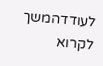לעודדהמשך לקרוא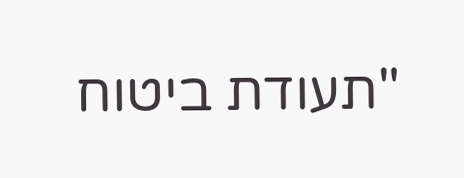"תעודת ביטוח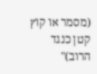(מסמר או קוץ קטן כנגד הרוב)"